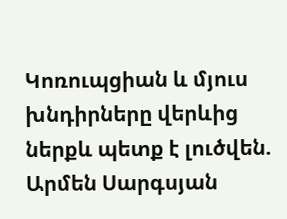Կոռուպցիան և մյուս խնդիրները վերևից ներքև պետք է լուծվեն. Արմեն Սարգսյան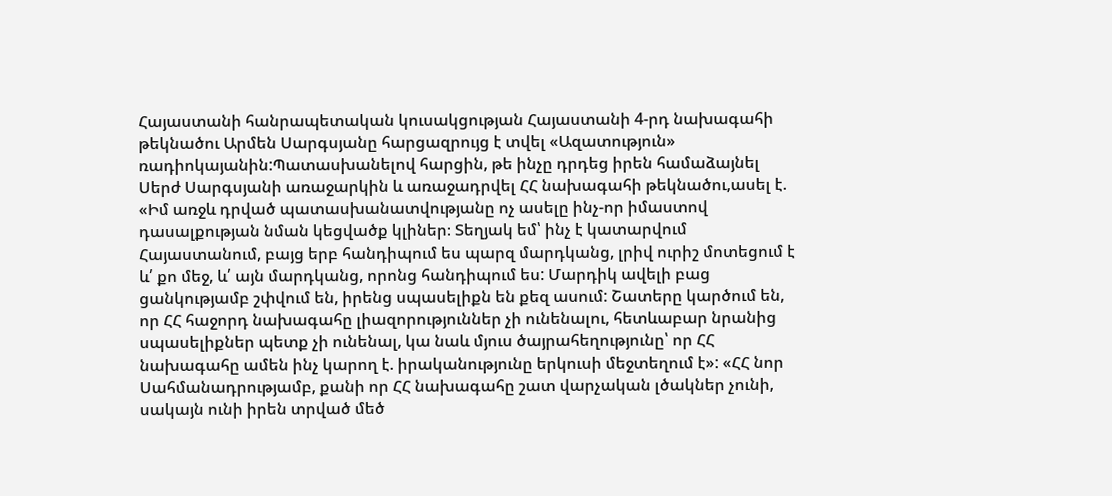Հայաստանի հանրապետական կուսակցության Հայաստանի 4-րդ նախագահի թեկնածու Արմեն Սարգսյանը հարցազրույց է տվել «Ազատություն» ռադիոկայանին:Պատասխանելով հարցին, թե ինչը դրդեց իրեն համաձայնել Սերժ Սարգսյանի առաջարկին և առաջադրվել ՀՀ նախագահի թեկնածու,ասել է. «Իմ առջև դրված պատասխանատվությանը ոչ ասելը ինչ-որ իմաստով դասալքության նման կեցվածք կլիներ։ Տեղյակ եմ՝ ինչ է կատարվում Հայաստանում, բայց երբ հանդիպում ես պարզ մարդկանց, լրիվ ուրիշ մոտեցում է և՛ քո մեջ, և՛ այն մարդկանց, որոնց հանդիպում ես: Մարդիկ ավելի բաց ցանկությամբ շփվում են, իրենց սպասելիքն են քեզ ասում: Շատերը կարծում են, որ ՀՀ հաջորդ նախագահը լիազորություններ չի ունենալու, հետևաբար նրանից սպասելիքներ պետք չի ունենալ, կա նաև մյուս ծայրահեղությունը՝ որ ՀՀ նախագահը ամեն ինչ կարող է. իրականությունը երկուսի մեջտեղում է»: «ՀՀ նոր Սահմանադրությամբ, քանի որ ՀՀ նախագահը շատ վարչական լծակներ չունի, սակայն ունի իրեն տրված մեծ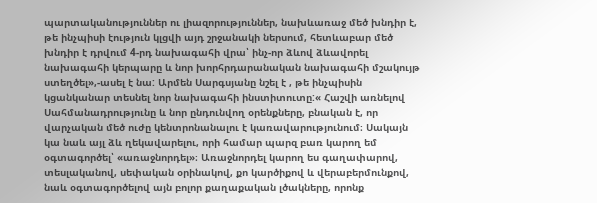պարտականություններ ու լիազորություններ, նախևառաջ մեծ խնդիր է, թե ինչպիսի էություն կլցվի այդ շրջանակի ներսում, հետևաբար մեծ խնդիր է դրվում 4-րդ նախագահի վրա՝ ինչ-որ ձևով ձևավորել նախագահի կերպարը և նոր խորհրդարանական նախագահի մշակույթ ստեղծել»,-ասել է նա: Արմեն Սարգսյանը նշել է , թե ինչպիսին կցանկանար տեսնել նոր նախագահի ինստիտուտը:« Հաշվի առնելով Սահմանադրությունը և նոր ընդունվող օրենքները, բնական է, որ վարչական մեծ ուժը կենտրոնանալու է կառավարությունում։ Սակայն կա նաև այլ ձև ղեկավարելու, որի համար պարզ բառ կարող եմ օգտագործել՝ «առաջնորդել»։ Առաջնորդել կարող ես գաղափարով, տեսլականով, սեփական օրինակով, քո կարծիքով և վերաբերմունքով, նաև օգտագործելով այն բոլոր քաղաքական լծակները, որոնք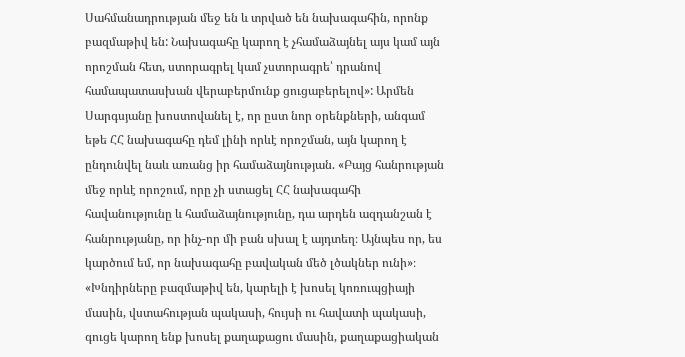Սահմանադրության մեջ են և տրված են նախագահին, որոնք բազմաթիվ են: Նախագահը կարող է չհամաձայնել այս կամ այն որոշման հետ, ստորագրել կամ չստորագրե՝ դրանով համապատասխան վերաբերմունք ցուցաբերելով»: Արմեն Սարգսյանը խոստովանել է, որ ըստ նոր օրենքների, անգամ եթե ՀՀ նախագահը դեմ լինի որևէ որոշման, այն կարող է ընդունվել նաև առանց իր համաձայնության. «Բայց հանրության մեջ որևէ որոշում, որը չի ստացել ՀՀ նախագահի հավանությունը և համաձայնությունը, դա արդեն ազդանշան է հանրությանը, որ ինչ-որ մի բան սխալ է այդտեղ։ Այնպես որ, ես կարծում եմ, որ նախագահը բավական մեծ լծակներ ունի»։ «Խնդիրները բազմաթիվ են, կարելի է խոսել կոռուպցիայի մասին, վստահության պակասի, հույսի ու հավատի պակասի, գուցե կարող ենք խոսել քաղաքացու մասին, քաղաքացիական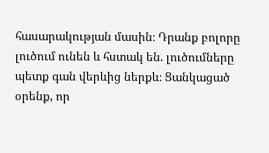հասարակության մասին։ Դրանք բոլորը լուծում ունեն և հստակ են. լուծումները պետք գան վերևից ներքև։ Ցանկացած օրենք, որ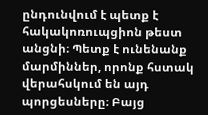ընդունվում է պետք է հակակոռուպցիոն թեստ անցնի։ Պետք է ունենանք մարմիններ, որոնք հստակ վերահսկում են այդ պորցեսները։ Բայց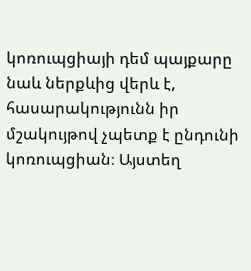կոռուպցիայի դեմ պայքարը նաև ներքևից վերև է, հասարակությունն իր մշակույթով չպետք է ընդունի կոռուպցիան։ Այստեղ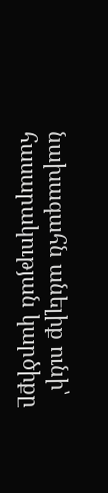նախագահն անելիք ունի՝ հասարակության կարծիքը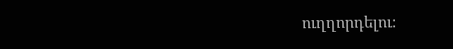ուղղորդելու։